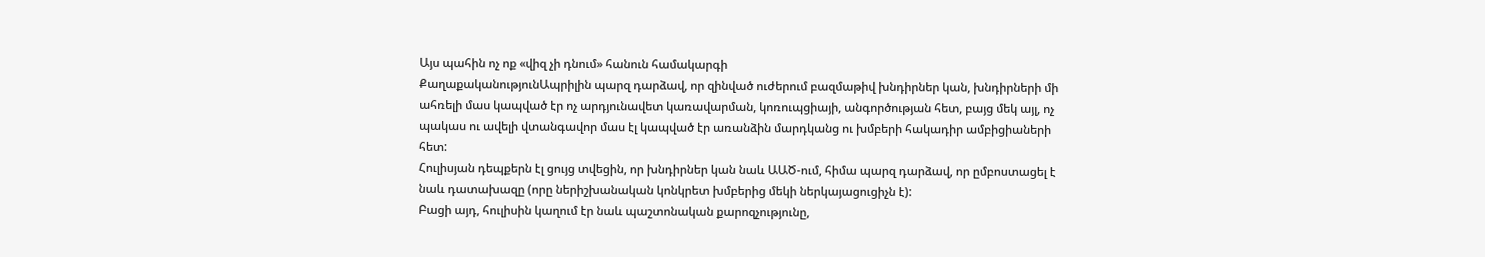Այս պահին ոչ ոք «վիզ չի դնում» հանուն համակարգի
ՔաղաքականությունԱպրիլին պարզ դարձավ, որ զինված ուժերում բազմաթիվ խնդիրներ կան, խնդիրների մի ահռելի մաս կապված էր ոչ արդյունավետ կառավարման, կոռուպցիայի, անգործության հետ, բայց մեկ այլ, ոչ պակաս ու ավելի վտանգավոր մաս էլ կապված էր առանձին մարդկանց ու խմբերի հակադիր ամբիցիաների հետ:
Հուլիսյան դեպքերն էլ ցույց տվեցին, որ խնդիրներ կան նաև ԱԱԾ-ում, հիմա պարզ դարձավ, որ ըմբոստացել է նաև դատախազը (որը ներիշխանական կոնկրետ խմբերից մեկի ներկայացուցիչն է):
Բացի այդ, հուլիսին կաղում էր նաև պաշտոնական քարոզչությունը,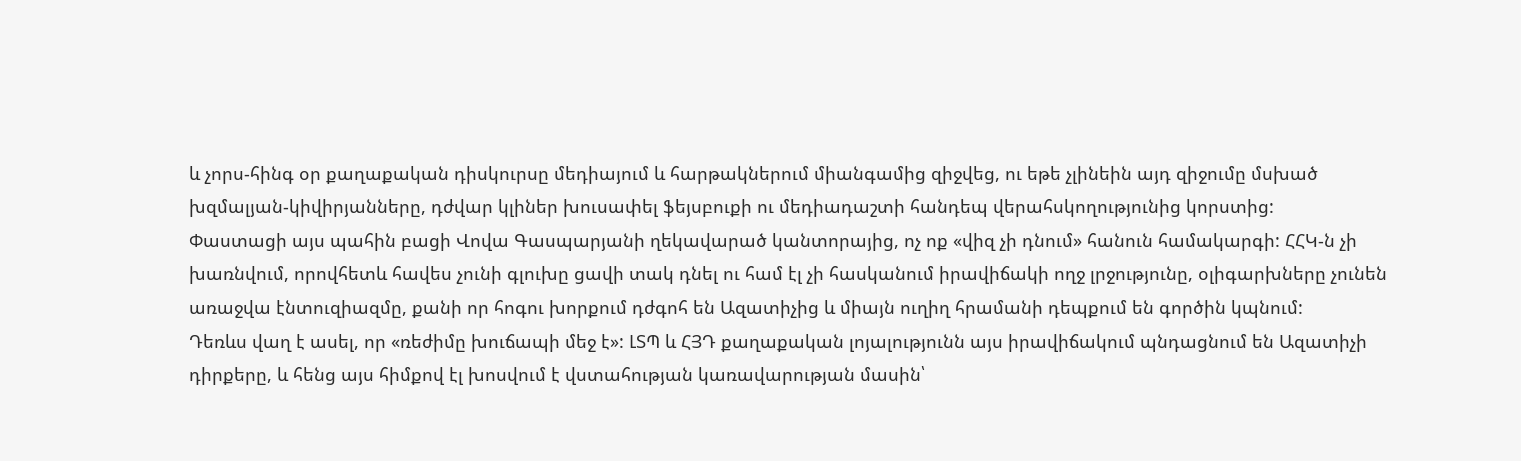և չորս-հինգ օր քաղաքական դիսկուրսը մեդիայում և հարթակներում միանգամից զիջվեց, ու եթե չլինեին այդ զիջումը մսխած խզմալյան-կիվիրյանները, դժվար կլիներ խուսափել ֆեյսբուքի ու մեդիադաշտի հանդեպ վերահսկողությունից կորստից:
Փաստացի այս պահին բացի Վովա Գասպարյանի ղեկավարած կանտորայից, ոչ ոք «վիզ չի դնում» հանուն համակարգի: ՀՀԿ-ն չի խառնվում, որովհետև հավես չունի գլուխը ցավի տակ դնել ու համ էլ չի հասկանում իրավիճակի ողջ լրջությունը, օլիգարխները չունեն առաջվա էնտուզիազմը, քանի որ հոգու խորքում դժգոհ են Ազատիչից և միայն ուղիղ հրամանի դեպքում են գործին կպնում:
Դեռևս վաղ է ասել, որ «ռեժիմը խուճապի մեջ է»: ԼՏՊ և ՀՅԴ քաղաքական լոյալությունն այս իրավիճակում պնդացնում են Ազատիչի դիրքերը, և հենց այս հիմքով էլ խոսվում է վստահության կառավարության մասին՝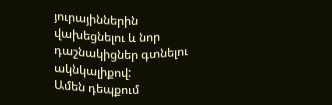յուրայիններին վախեցնելու և նոր դաշնակիցներ գտնելու ակնկալիքով:
Ամեն դեպքում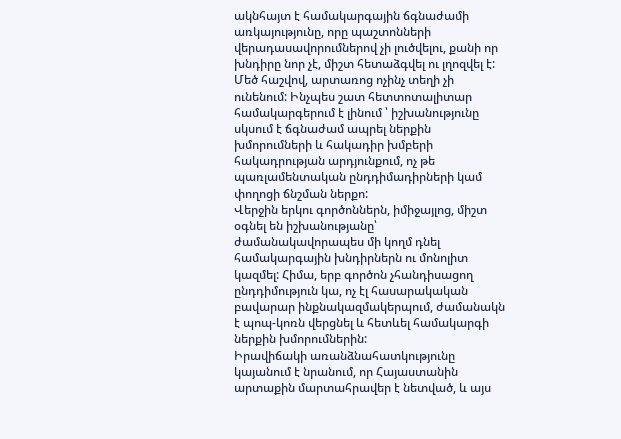ակնհայտ է համակարգային ճգնաժամի առկայությունը, որը պաշտոնների վերադասավորումներով չի լուծվելու, քանի որ խնդիրը նոր չէ, միշտ հետաձգվել ու լղոզվել է:
Մեծ հաշվով, արտառոց ոչինչ տեղի չի ունենում: Ինչպես շատ հետտոտալիտար համակարգերում է լինում ՝ իշխանությունը սկսում է ճգնաժամ ապրել ներքին խմորումների և հակադիր խմբերի հակադրության արդյունքում, ոչ թե պառլամենտական ընդդիմադիրների կամ փողոցի ճնշման ներքո:
Վերջին երկու գործոններն, իմիջայլոց, միշտ օգնել են իշխանությանը՝ ժամանակավորապես մի կողմ դնել համակարգային խնդիրներն ու մոնոլիտ կազմել: Հիմա, երբ գործոն չհանդիսացող ընդդիմություն կա, ոչ էլ հասարակական բավարար ինքնակազմակերպում, ժամանակն է պոպ-կոռն վերցնել և հետևել համակարգի ներքին խմորումներին:
Իրավիճակի առանձնահատկությունը կայանում է նրանում, որ Հայաստանին արտաքին մարտահրավեր է նետված, և այս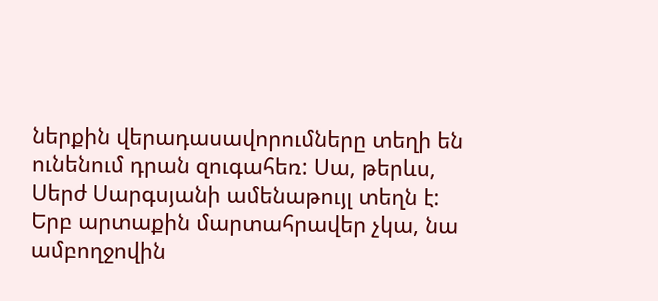ներքին վերադասավորումները տեղի են ունենում դրան զուգահեռ: Սա, թերևս, Սերժ Սարգսյանի ամենաթույլ տեղն է: Երբ արտաքին մարտահրավեր չկա, նա ամբողջովին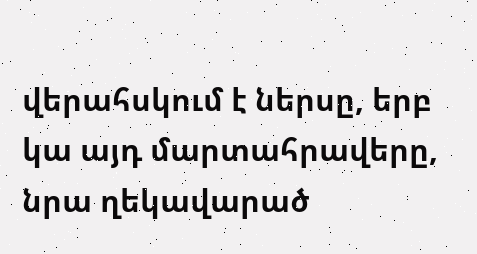վերահսկում է ներսը, երբ կա այդ մարտահրավերը, նրա ղեկավարած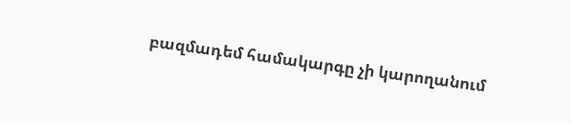բազմադեմ համակարգը չի կարողանում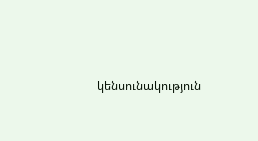կենսունակություն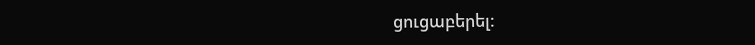ցուցաբերել: